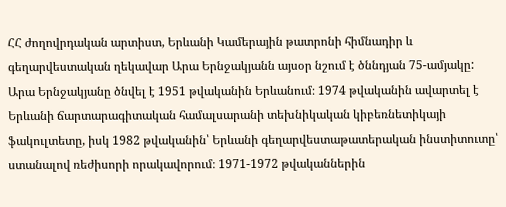ՀՀ ժողովրդական արտիստ, Երևանի Կամերային թատրոնի հիմնադիր և գեղարվեստական ղեկավար Արա Երնջակյանն այսօր նշում է ծննդյան 75-ամյակը:
Արա Երնջակյանը ծնվել է 1951 թվականին Երևանում։ 1974 թվականին ավարտել է Երևանի ճարտարագիտական համալսարանի տեխնիկական կիբեռնետիկայի ֆակուլտետը, իսկ 1982 թվականին՝ Երևանի գեղարվեստաթատերական ինստիտուտը՝ ստանալով ռեժիսորի որակավորում։ 1971-1972 թվականներին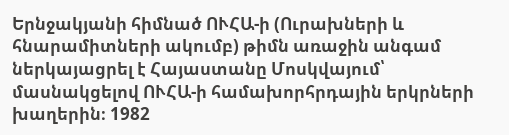Երնջակյանի հիմնած ՈՒՀԱ-ի (Ուրախների և հնարամիտների ակումբ) թիմն առաջին անգամ ներկայացրել է Հայաստանը Մոսկվայում՝ մասնակցելով ՈՒՀԱ-ի համախորհրդային երկրների խաղերին։ 1982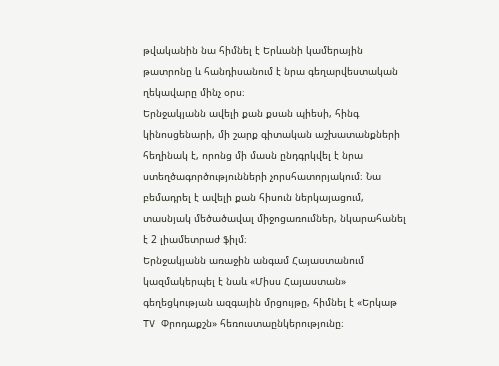թվականին նա հիմնել է Երևանի կամերային թատրոնը և հանդիսանում է նրա գեղարվեստական ղեկավարը մինչ օրս։
Երնջակյանն ավելի քան քսան պիեսի, հինգ կինոսցենարի, մի շարք գիտական աշխատանքների հեղինակ է, որոնց մի մասն ընդգրկվել է նրա ստեղծագործությունների չորսհատորյակում։ Նա բեմադրել է ավելի քան հիսուն ներկայացում, տասնյակ մեծածավալ միջոցառումներ, նկարահանել է 2 լիամետրաժ ֆիլմ։
Երնջակյանն առաջին անգամ Հայաստանում կազմակերպել է նաև «Միսս Հայաստան» գեղեցկության ազգային մրցույթը, հիմնել է «Երկաթ TV Փրոդաքշն» հեռուստաընկերությունը։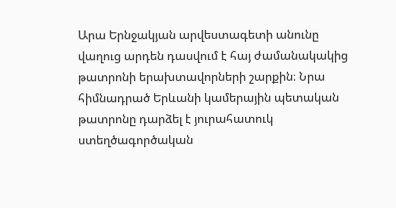Արա Երնջակյան արվեստագետի անունը վաղուց արդեն դասվում է հայ ժամանակակից թատրոնի երախտավորների շարքին։ Նրա հիմնադրած Երևանի կամերային պետական թատրոնը դարձել է յուրահատուկ ստեղծագործական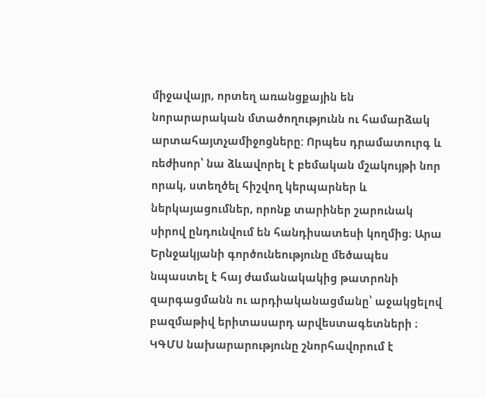միջավայր, որտեղ առանցքային են նորարարական մտածողությունն ու համարձակ արտահայտչամիջոցները: Որպես դրամատուրգ և ռեժիսոր՝ նա ձևավորել է բեմական մշակույթի նոր որակ, ստեղծել հիշվող կերպարներ և ներկայացումներ, որոնք տարիներ շարունակ սիրով ընդունվում են հանդիսատեսի կողմից։ Արա Երնջակյանի գործունեությունը մեծապես նպաստել է հայ ժամանակակից թատրոնի զարգացմանն ու արդիականացմանը՝ աջակցելով բազմաթիվ երիտասարդ արվեստագետների ։
ԿԳՄՍ նախարարությունը շնորհավորում է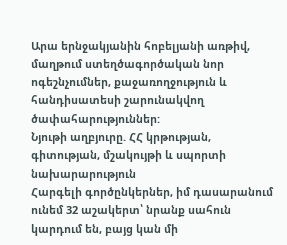Արա երնջակյանին հոբելյանի առթիվ, մաղթում ստեղծագործական նոր ոգեշնչումներ, քաջառողջություն և հանդիսատեսի շարունակվող ծափահարություններ:
Նյութի աղբյուրը. ՀՀ կրթության, գիտության, մշակույթի և սպորտի նախարարություն
Հարգելի գործընկերներ, իմ դասարանում ունեմ 32 աշակերտ՝ նրանք սահուն կարդում են, բայց կան մի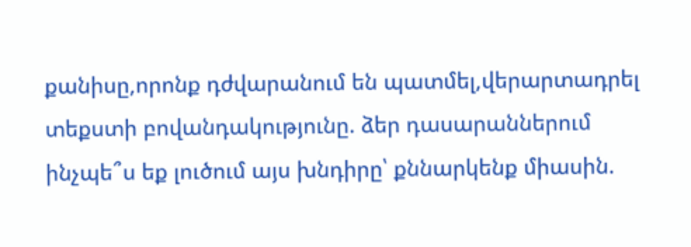քանիսը,որոնք դժվարանում են պատմել,վերարտադրել տեքստի բովանդակությունը. ձեր դասարաններում ինչպե՞ս եք լուծում այս խնդիրը՝ քննարկենք միասին.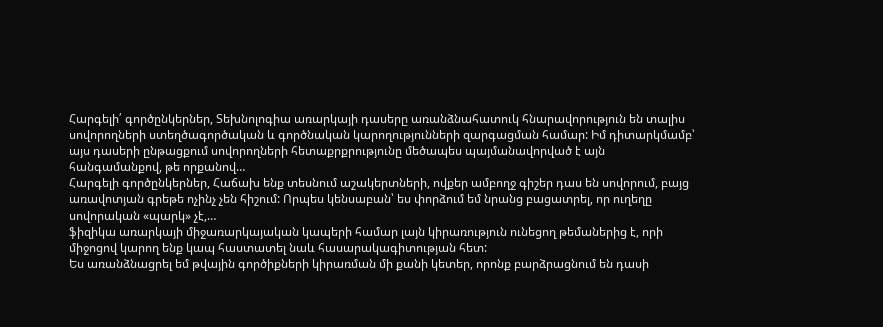Հարգելի՛ գործընկերներ, Տեխնոլոգիա առարկայի դասերը առանձնահատուկ հնարավորություն են տալիս սովորողների ստեղծագործական և գործնական կարողությունների զարգացման համար: Իմ դիտարկմամբ՝ այս դասերի ընթացքում սովորողների հետաքրքրությունը մեծապես պայմանավորված է այն հանգամանքով, թե որքանով…
Հարգելի գործընկերներ, Հաճախ ենք տեսնում աշակերտների, ովքեր ամբողջ գիշեր դաս են սովորում, բայց առավոտյան գրեթե ոչինչ չեն հիշում: Որպես կենսաբան՝ ես փորձում եմ նրանց բացատրել, որ ուղեղը սովորական «պարկ» չէ,…
ֆիզիկա առարկայի միջառարկայական կապերի համար լայն կիրառություն ունեցող թեմաներից է, որի միջոցով կարող ենք կապ հաստատել նաև հասարակագիտության հետ:
Ես առանձնացրել եմ թվային գործիքների կիրառման մի քանի կետեր, որոնք բարձրացնում են դասի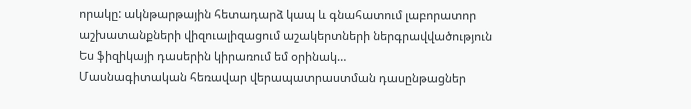որակը: ակնթարթային հետադարձ կապ և գնահատում լաբորատոր աշխատանքների վիզուալիզացում աշակերտների ներգրավվածություն Ես ֆիզիկայի դասերին կիրառում եմ օրինակ…
Մասնագիտական հեռավար վերապատրաստման դասընթացներ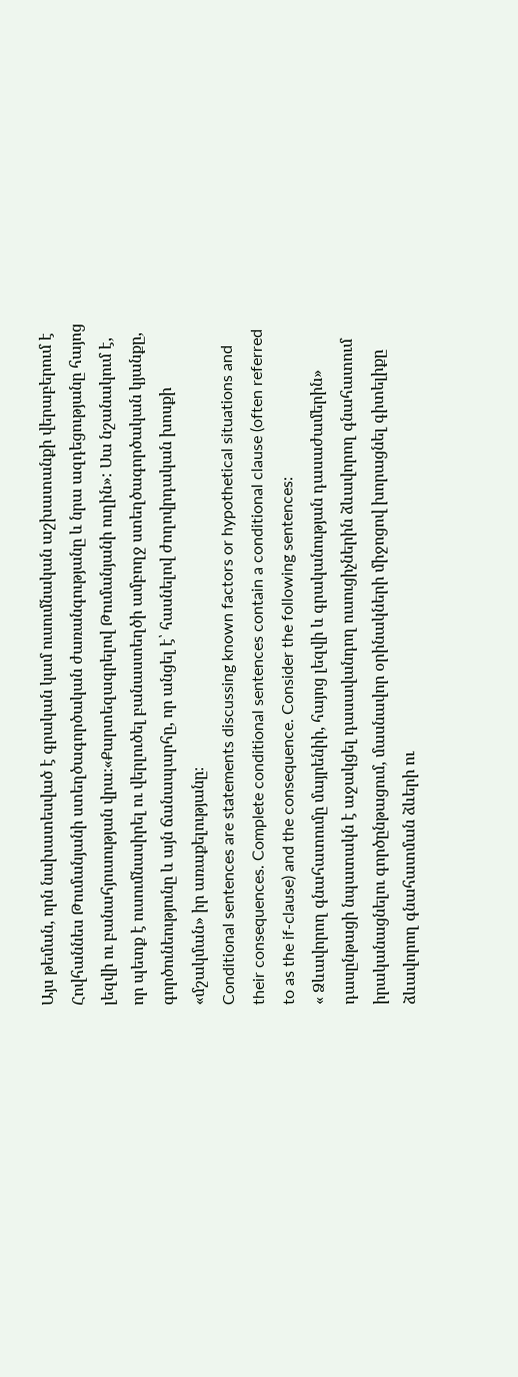Այս թեման, որն նախատեսված է գրական կամ ուսումնական աշխատանքի վերաբերում է Հովհաննես Թումանյանի ստեղծագործական ժառանգությանը և նրա ազդեցությանը հայոց լեզվի ու բանահյուսության վրա։«Քարտեզագրելով Թումանյանի ուղին»: Սա նշանակում է, որ պետք է ուսումնասիրել ու վերլուծել բանաստեղծի ամբողջ ստեղծագործական կյանքը, գործունեությունը և այն ճանապարհը, որ անցել է՝ հասնելով ժողովրդական խոսքի «մշակման» իր առաքելությանը։
Conditional sentences are statements discussing known factors or hypothetical situations and their consequences. Complete conditional sentences contain a conditional clause (often referred to as the if-clause) and the consequence. Consider the following sentences:
« Ձևավորող գնահատումը մայրենիի, հայոց լեզվի և գրականության դասաժամերին» դասընթացի նպատակն է աջակցել դասավանդող ուսուցիչներին ձևավորող գնահատում իրականացնելու գործընթացում, մասնավոր օրինակների միջոցով խորացնել գիտելիքը ձևավորող գնահատման ձևերի ու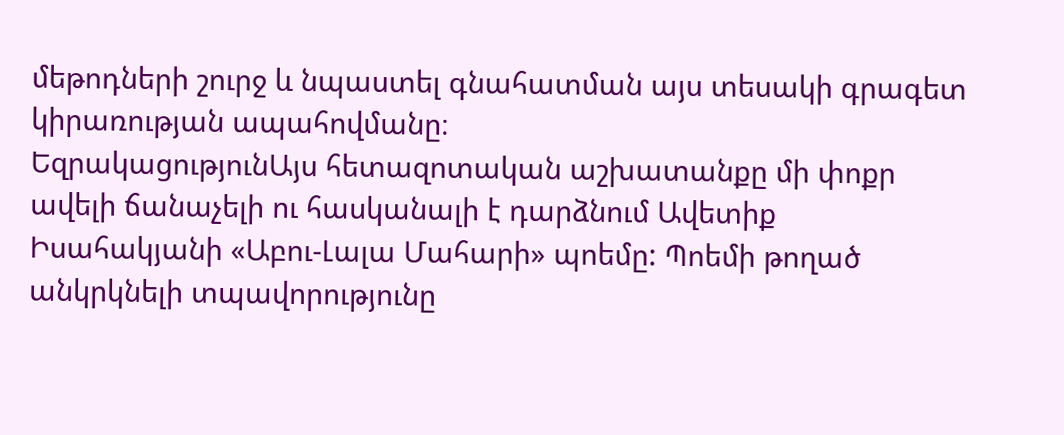մեթոդների շուրջ և նպաստել գնահատման այս տեսակի գրագետ կիրառության ապահովմանը։
ԵզրակացությունԱյս հետազոտական աշխատանքը մի փոքր ավելի ճանաչելի ու հասկանալի է դարձնում Ավետիք Իսահակյանի «Աբու-Լալա Մահարի» պոեմը: Պոեմի թողած անկրկնելի տպավորությունը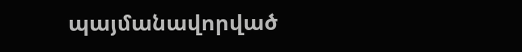պայմանավորված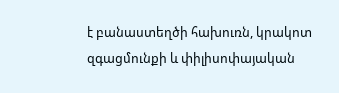է բանաստեղծի հախուռն, կրակոտ զգացմունքի և փիլիսոփայական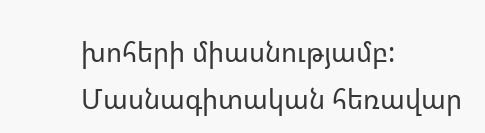խոհերի միասնությամբ:
Մասնագիտական հեռավար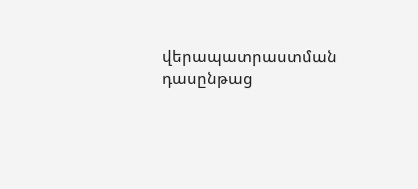վերապատրաստման դասընթաց